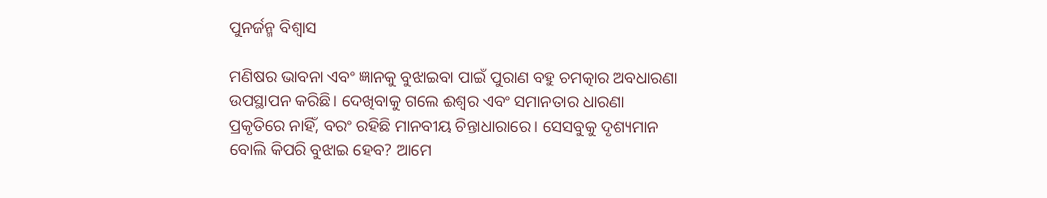ପୁନର୍ଜନ୍ମ ବିଶ୍ୱାସ

ମଣିଷର ଭାବନା ଏବଂ ଜ୍ଞାନକୁ ବୁଝାଇବା ପାଇଁ ପୁରାଣ ବହୁ ଚମତ୍କାର ଅବଧାରଣା ଉପସ୍ଥାପନ କରିଛି। ଦେଖିବାକୁ ଗଲେ ଈଶ୍ୱର ଏବଂ ସମାନତାର ଧାରଣା ପ୍ରକୃତିରେ ନାହିଁ, ବରଂ ରହିଛି ମାନବୀୟ ଚିନ୍ତାଧାରାରେ। ସେସବୁକୁ ଦୃଶ୍ୟମାନ ବୋଲି କିପରି ବୁଝାଇ ହେବ? ଆମେ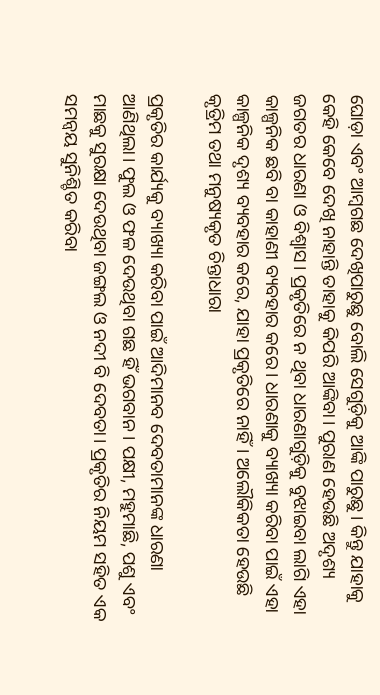ଘୋଡ଼ା ଏବଂ ଆମ୍ବଗଛ ଦେଖିପାରୁଛୁ ବୋଲି ସେଗୁଡ଼ିକୁ ଆଙ୍କି ପାରୁଛୁ। କିନ୍ତୁ ଯାହାକୁ କେହି କେବେ ଦେଖି ନାହାନ୍ତି ତାହାକୁ କିପରି ଆଙ୍କିବା। ପୁରାଣ ହେଉଛି ଅଦୃଶ୍ୟ ଜଗତର ଧାରଣା ଓ ବିଶ୍ୱାସ। ପ୍ରକୃତିରେ ନ ଥିବା ଧାରଣାଗୁଡ଼ିକୁ ବୁଝାଇବା ଲାଗି ଏହା କାଳ୍ପନିକ ଛବି ବା କାହାଣୀ ବ୍ୟବହାର କରେ। ଧାରଣାକୁ ବ୍ୟାଖ୍ୟା କରିବା ପାଇଁ ଏହା କାଳ୍ପନିକ ଦୃଶ୍ୟ ବ୍ୟବହାର କରେ, ଯାହା ପ୍ରକୃତିରେ ନାହିଁ। ଅଲୌକିକତା ହେଉଛି କୃତ୍ରିମ ତଥା ମନୁଷ୍ୟକୃତ ଚିନ୍ତାଧାରା

ପ୍ରକୃତିର କାର୍ଯ୍ୟକୁ ବ୍ୟାଖ୍ୟା କରିବା ପାଇଁ ଆଦିମାନବ ଦେବତାମାନଙ୍କ ଧାରଣା ଆଣିଥିଲା। ଫୁଲ ଓ ଫଳ ଦେଉଥିବା ଗଛ ହିଁ ଭଗବାନ। ପକ୍ଷୀ, ମହୁମାଛି, ପଶୁ ଏବଂ ମାଛକୁ ସୁରକ୍ଷା ଦେଉଥିବା ଜଙ୍ଗଲ ଓ ନଦୀ ବି ଦେବତା। ପ୍ରକୃତିର ନିୟମ ସହିତ ଏକ ସମନ୍ବୟ ସୁନିଶ୍ଚିତ କରିବା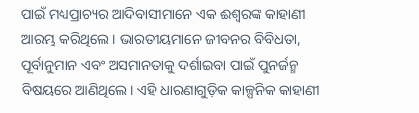ପାଇଁ ମଧ୍ୟପ୍ରାଚ୍ୟର ଆଦିବାସୀମାନେ ଏକ ଈଶ୍ୱରଙ୍କ କାହାଣୀ ଆରମ୍ଭ କରିଥିଲେ। ଭାରତୀୟମାନେ ଜୀବନର ବିବିଧତା, ପୂର୍ବାନୁମାନ ଏବଂ ଅସମାନତାକୁ ଦର୍ଶାଇବା ପାଇଁ ପୁନର୍ଜନ୍ମ ବିଷୟରେ ଆଣିଥିଲେ। ଏହି ଧାରଣାଗୁଡ଼ିକ କାଳ୍ପନିକ କାହାଣୀ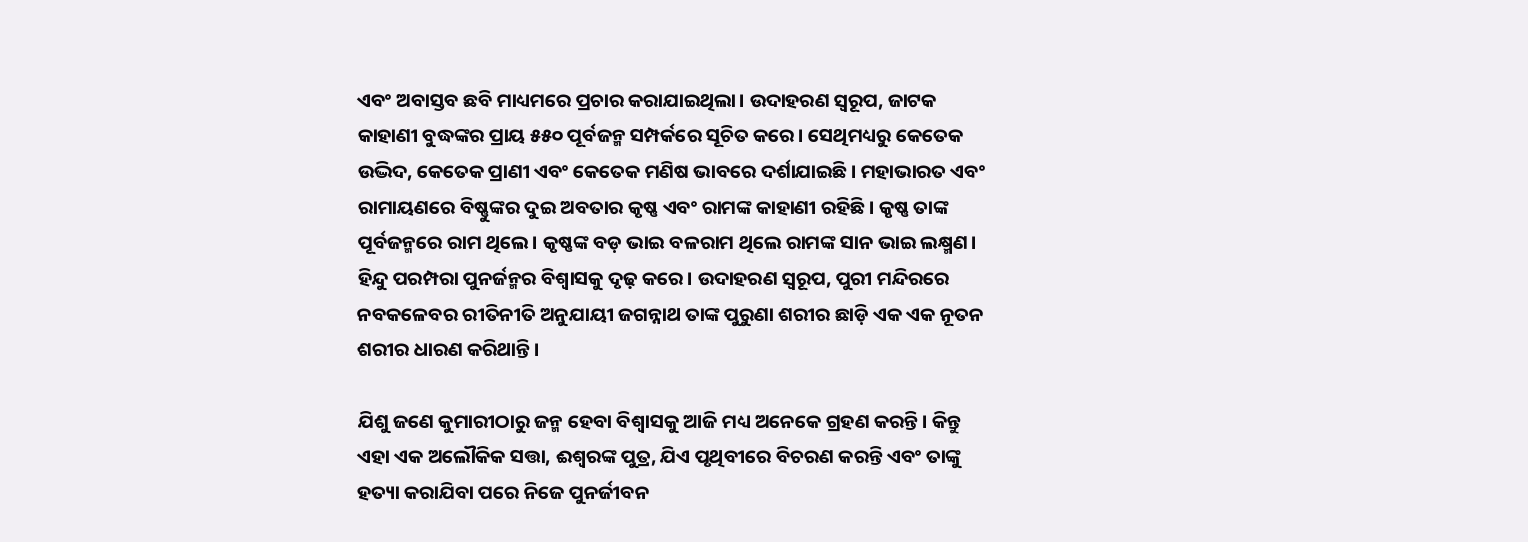ଏବଂ ଅବାସ୍ତବ ଛବି ମାଧ୍ୟମରେ ପ୍ରଚାର କରାଯାଇଥିଲା। ଉଦାହରଣ ସ୍ବରୂପ, ଜାଟକ କାହାଣୀ ବୁଦ୍ଧଙ୍କର ପ୍ରାୟ ୫୫୦ ପୂର୍ବଜନ୍ମ ସମ୍ପର୍କରେ ସୂଚିତ କରେ। ସେଥିମଧ୍ୟରୁ କେତେକ ଉଦ୍ଭିଦ, କେତେକ ପ୍ରାଣୀ ଏବଂ କେତେକ ମଣିଷ ଭାବରେ ଦର୍ଶାଯାଇଛି। ମହାଭାରତ ଏବଂ ରାମାୟଣରେ ବିଷ୍ଣୁଙ୍କର ଦୁଇ ଅବତାର କୃଷ୍ଣ ଏବଂ ରାମଙ୍କ କାହାଣୀ ରହିଛି। କୃଷ୍ଣ ତାଙ୍କ ପୂର୍ବଜନ୍ମରେ ରାମ ଥିଲେ। କୃଷ୍ଣଙ୍କ ବଡ଼ ଭାଇ ବଳରାମ ଥିଲେ ରାମଙ୍କ ସାନ ଭାଇ ଲକ୍ଷ୍ମଣ। ହିନ୍ଦୁ ପରମ୍ପରା ପୁନର୍ଜନ୍ମର ବିଶ୍ୱାସକୁ ଦୃଢ଼ କରେ। ଉଦାହରଣ ସ୍ବରୂପ, ପୁରୀ ମନ୍ଦିରରେ ନବକଳେବର ରୀତିନୀତି ଅନୁଯାୟୀ ଜଗନ୍ନାଥ ତାଙ୍କ ପୁରୁଣା ଶରୀର ଛାଡ଼ି ଏକ ଏକ ନୂତନ ଶରୀର ଧାରଣ କରିଥାନ୍ତି।

ଯିଶୁ ଜଣେ କୁମାରୀଠାରୁ ଜନ୍ମ ହେବା ବିଶ୍ୱାସକୁ ଆଜି ମଧ୍ୟ ଅନେକେ ଗ୍ରହଣ କରନ୍ତି। କିନ୍ତୁ ଏହା ଏକ ଅଲୌକିକ ସତ୍ତା, ଈଶ୍ବରଙ୍କ ପୁତ୍ର, ଯିଏ ପୃଥିବୀରେ ବିଚରଣ କରନ୍ତି ଏବଂ ତାଙ୍କୁ ହତ୍ୟା କରାଯିବା ପରେ ନିଜେ ପୁନର୍ଜୀବନ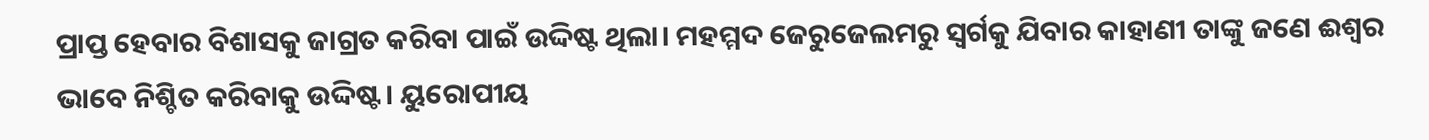ପ୍ରାପ୍ତ ହେବାର ବିଶାସକୁ ଜାଗ୍ରତ କରିବା ପାଇଁ ଉଦ୍ଦିଷ୍ଟ ଥିଲା। ମହମ୍ମଦ ଜେରୁଜେଲମରୁ ସ୍ବର୍ଗକୁ ଯିବାର କାହାଣୀ ତାଙ୍କୁ ଜଣେ ଈଶ୍ୱର ଭାବେ ନିଶ୍ଚିତ କରିବାକୁ ଉଦ୍ଦିଷ୍ଟ। ୟୁରୋପୀୟ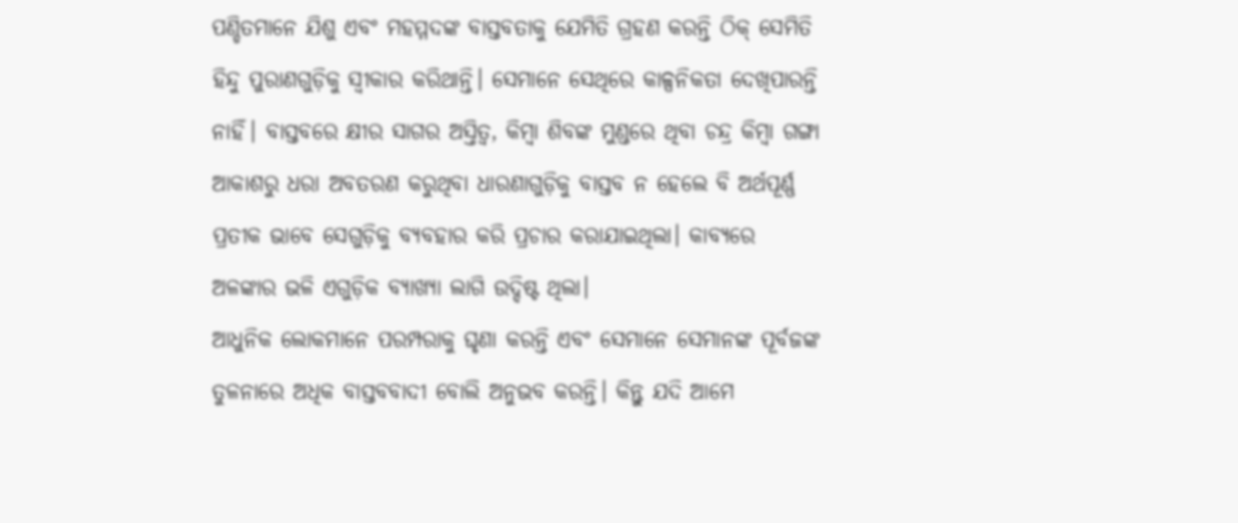ପଣ୍ଡିତମାନେ ଯିଶୁ ଏବଂ ମହମ୍ମଦଙ୍କ ବାସ୍ତବତାକୁ ଯେମିତି ଗ୍ରହଣ କରନ୍ତି ଠିକ୍‌ ସେମିତି ହିନ୍ଦୁ ପୁରାଣଗୁଡ଼ିକୁ ସ୍ବୀକାର କରିଥାନ୍ତି। ସେମାନେ ସେଥିରେ କାଳ୍ପନିକତା ଦେଖିପାରନ୍ତି ନାହିଁ। ବାସ୍ତବରେ କ୍ଷୀର ସାଗର ଅସ୍ତିତ୍ୱ, କିମ୍ବା ଶିବଙ୍କ ମୁଣ୍ଡରେ ଥିବା ଚନ୍ଦ୍ର କିମ୍ବା ଗଙ୍ଗା ଆକାଶରୁ ଧରା ଅବତରଣ କରୁଥିବା ଧାରଣାଗୁଡ଼ିକୁ ବାସ୍ତବ ନ ହେଲେ ବି ଅର୍ଥପୂର୍ଣ୍ଣ ପ୍ରତୀକ ଭାବେ ସେଗୁଡ଼ିକୁ ବ୍ୟବହାର କରି ପ୍ରଚାର କରାଯାଇଥିଲା। କାବ୍ୟରେ ଅଳଙ୍କାର ଭଳି ଏଗୁଡ଼ିକ ବ୍ୟାଖ୍ୟା ଲାଗି ଉଦ୍ଦିଷ୍ଟ ଥିଲା।
ଆଧୁନିକ ଲୋକମାନେ ପରମ୍ପରାକୁ ଘୃଣା କରନ୍ତି ଏବଂ ସେମାନେ ସେମାନଙ୍କ ପୂର୍ବଜଙ୍କ ତୁଳନାରେ ଅଧିକ ବାସ୍ତବବାଦୀ ବୋଲି ଅନୁଭବ କରନ୍ତି। କିନ୍ତୁ ଯଦି ଆମେ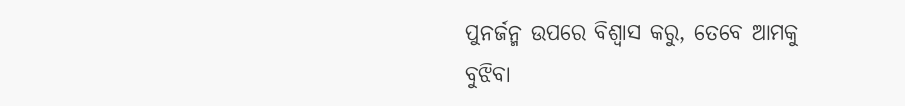ପୁନର୍ଜନ୍ମ ଉପରେ ବିଶ୍ୱାସ କରୁ, ତେବେ ଆମକୁ ବୁଝିବା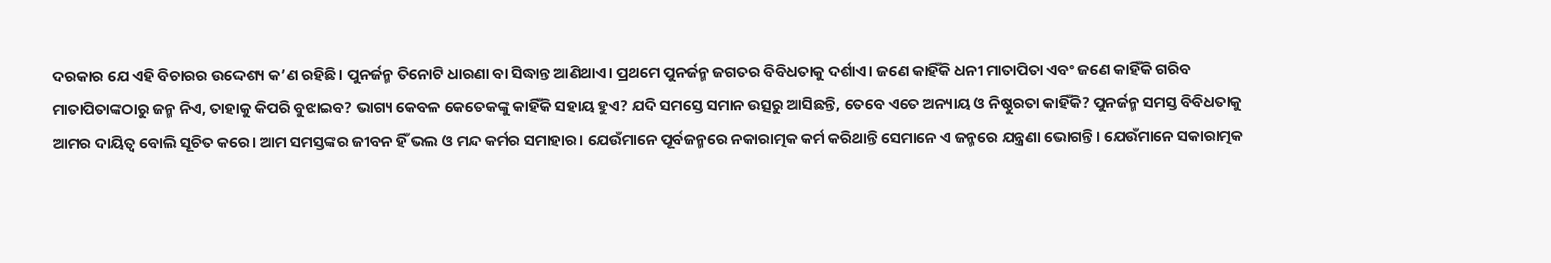ଦରକାର ଯେ ଏହି ବିଚାରର ଉଦ୍ଦେଶ୍ୟ କ’ଣ ରହିଛି। ପୁନର୍ଜନ୍ମ ତିନୋଟି ଧାରଣା ବା ସିଦ୍ଧାନ୍ତ ଆଣିଥାଏ। ପ୍ରଥମେ ପୁନର୍ଜନ୍ମ ଜଗତର ବିବିଧତାକୁ ଦର୍ଶାଏ। ଜଣେ କାହିଁକି ଧନୀ ମାତାପିତା ଏବଂ ଜଣେ କାହିଁକି ଗରିବ ମାତାପିତାଙ୍କଠାରୁ ଜନ୍ମ ନିଏ, ତାହାକୁ କିପରି ବୁଝାଇବ? ଭାଗ୍ୟ କେବଳ କେତେକଙ୍କୁ କାହିଁକି ସହାୟ ହୁଏ? ଯଦି ସମସ୍ତେ ସମାନ ଉତ୍ସରୁ ଆସିଛନ୍ତି, ତେବେ ଏତେ ଅନ୍ୟାୟ ଓ ନିଷ୍ଠୁରତା କାହିଁକି? ପୁନର୍ଜନ୍ମ ସମସ୍ତ ବିବିଧତାକୁ ଆମର ଦାୟିତ୍ୱ ବୋଲି ସୂଚିତ କରେ। ଆମ ସମସ୍ତଙ୍କର ଜୀବନ ହିଁ ଭଲ ଓ ମନ୍ଦ କର୍ମର ସମାହାର। ଯେଉଁମାନେ ପୂର୍ବଜନ୍ମରେ ନକାରାତ୍ମକ କର୍ମ କରିଥାନ୍ତି ସେମାନେ ଏ ଜନ୍ମରେ ଯନ୍ତ୍ରଣା ଭୋଗନ୍ତି। ଯେଉଁମାନେ ସକାରାତ୍ମକ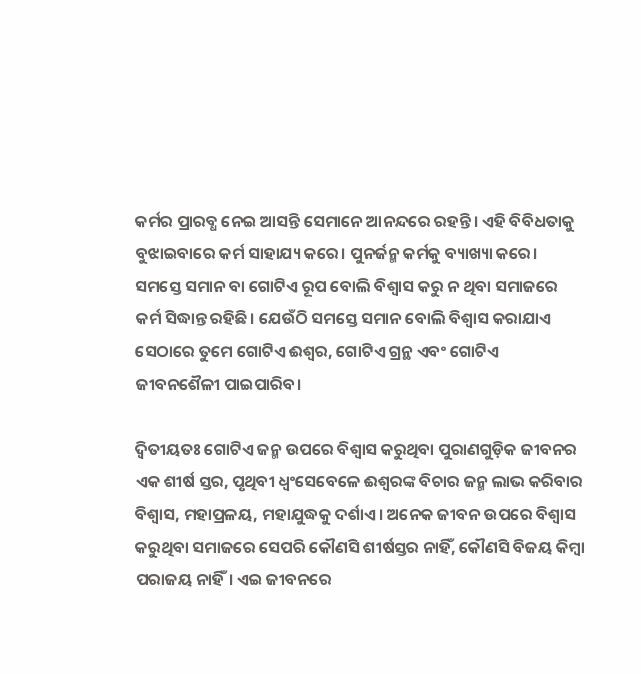କର୍ମର ପ୍ରାରବ୍ଧ ନେଇ ଆସନ୍ତି ସେମାନେ ଆନନ୍ଦରେ ରହନ୍ତି। ଏହି ବିବିଧତାକୁ ବୁଝାଇବାରେ କର୍ମ ସାହାଯ୍ୟ କରେ। ପୁନର୍ଜନ୍ମ କର୍ମକୁ ବ୍ୟାଖ୍ୟା କରେ। ସମସ୍ତେ ସମାନ ବା ଗୋଟିଏ ରୂପ ବୋଲି ବିଶ୍ୱାସ କରୁ ନ ଥିବା ସମାଜରେ କର୍ମ ସିଦ୍ଧାନ୍ତ ରହିଛି। ଯେଉଁଠି ସମସ୍ତେ ସମାନ ବୋଲି ବିଶ୍ୱାସ କରାଯାଏ ସେଠାରେ ତୁମେ ଗୋଟିଏ ଈଶ୍ୱର, ଗୋଟିଏ ଗ୍ରନ୍ଥ ଏବଂ ଗୋଟିଏ ଜୀବନଶୈଳୀ ପାଇପାରିବ।

ଦ୍ୱିତୀୟତଃ ଗୋଟିଏ ଜନ୍ମ ଉପରେ ବିଶ୍ୱାସ କରୁଥିବା ପୁରାଣଗୁଡ଼ିକ ଜୀବନର ଏକ ଶୀର୍ଷ ସ୍ତର, ପୃଥିବୀ ଧ୍ୱଂସେବେଳେ ଈଶ୍ୱରଙ୍କ ବିଚାର ଜନ୍ମ ଲାଭ କରିବାର ବିଶ୍ୱାସ, ମହାପ୍ରଳୟ, ମହାଯୁଦ୍ଧକୁ ଦର୍ଶାଏ। ଅନେକ ଜୀବନ ଉପରେ ବିଶ୍ୱାସ କରୁଥିବା ସମାଜରେ ସେପରି କୌଣସି ଶୀର୍ଷସ୍ତର ନାହିଁ, କୌଣସି ବିଜୟ କିମ୍ବା ପରାଜୟ ନାହିଁ। ଏଇ ଜୀବନରେ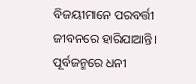ବିଜୟୀମାନେ ପରବର୍ତ୍ତୀ ଜୀବନରେ ହାରିଯାଆନ୍ତି। ପୂର୍ବଜନ୍ମରେ ଧନୀ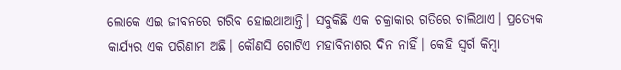ଲୋକେ ଏଇ ଜୀବନରେ ଗରିବ ହୋଇଥାଆନ୍ତି। ସବୁକିଛି ଏକ ଚକ୍ରାକାର ଗତିରେ ଚାଲିଥାଏ। ପ୍ରତ୍ୟେକ କାର୍ଯ୍ୟର ଏକ ପରିଣାମ ଅଛି। କୌଣସି ଗୋଟିଏ ମହାବିନାଶର ଦିନ ନାହିଁ। କେହି ସ୍ବର୍ଗ କିମ୍ବା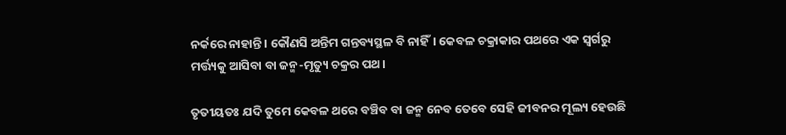ନର୍କରେ ନାହାନ୍ତି। କୌଣସି ଅନ୍ତିମ ଗନ୍ତବ୍ୟସ୍ଥଳ ବି ନାହିଁ। କେବଳ ଚକ୍ରାକାର ପଥରେ ଏକ ସ୍ବର୍ଗରୁ ମର୍ତ୍ତ୍ୟକୁ ଆସିବା ବା ଜନ୍ମ-ମୃତ୍ୟୁ ଚକ୍ରର ପଥ।

ତୃତୀୟତଃ ଯଦି ତୁମେ କେବଳ ଥରେ ବଞ୍ଚିବ ବା ଜନ୍ମ ନେବ ତେବେ ସେହି ଜୀବନର ମୂଲ୍ୟ ହେଉଛି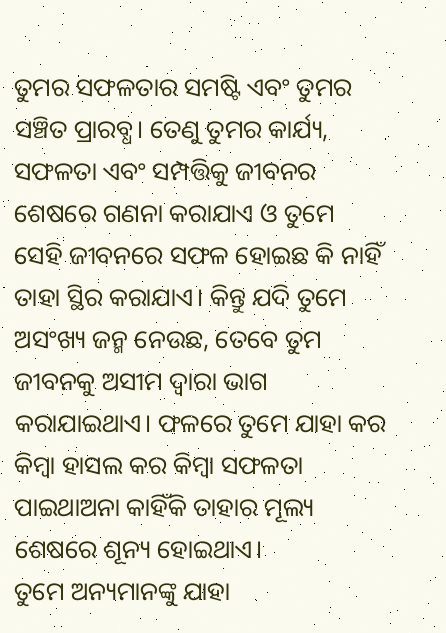ତୁମର ସଫଳତାର ସମଷ୍ଟି ଏବଂ ତୁମର ସଞ୍ଚିତ ପ୍ରାରବ୍ଧ। ତେଣୁ ତୁମର କାର୍ଯ୍ୟ, ସଫଳତା ଏବଂ ସମ୍ପତ୍ତିକୁ ଜୀବନର ଶେଷରେ ଗଣନା କରାଯାଏ ଓ ତୁମେ ସେହି ଜୀବନରେ ସଫଳ ହୋଇଛ କି ନାହିଁ ତାହା ସ୍ଥିର କରାଯାଏ। କିନ୍ତୁ ଯଦି ତୁମେ ଅସଂଖ୍ୟ ଜନ୍ମ ନେଉଛ, ତେବେ ତୁମ ଜୀବନକୁ ଅସୀମ ଦ୍ୱାରା ଭାଗ କରାଯାଇଥାଏ। ଫଳରେ ତୁମେ ଯାହା କର କିମ୍ବା ହାସଲ କର କିମ୍ବା ସଫଳତା ପାଇଥାଅନା କାହିଁକି ତାହାର ମୂଲ୍ୟ ଶେଷରେ ଶୂନ୍ୟ ହୋଇଥାଏ।
ତୁମେ ଅନ୍ୟମାନଙ୍କୁ ଯାହା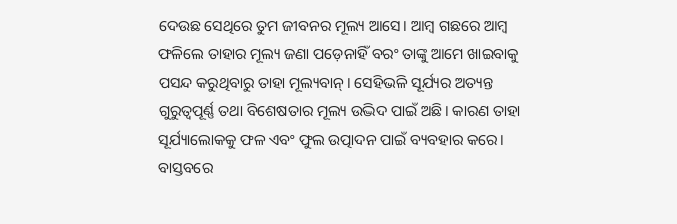ଦେଉଛ ସେଥିରେ ତୁମ ଜୀବନର ମୂଲ୍ୟ ଆସେ। ଆମ୍ବ ଗଛରେ ଆମ୍ବ ଫଳିଲେ ତାହାର ମୂଲ୍ୟ ଜଣା ପଡ଼େନାହିଁ ବରଂ ତାଙ୍କୁ ଆମେ ଖାଇବାକୁ ପସନ୍ଦ କରୁଥିବାରୁ ତାହା ମୂଲ୍ୟବାନ୍‌। ସେହିଭଳି ସୂର୍ଯ୍ୟର ଅତ୍ୟନ୍ତ ଗୁରୁତ୍ୱପୂର୍ଣ୍ଣ ତଥା ବିଶେଷତାର ମୂଲ୍ୟ ଉଦ୍ଭିଦ ପାଇଁ ଅଛି। କାରଣ ତାହା ସୂର୍ଯ୍ୟାଲୋକକୁ ଫଳ ଏବଂ ଫୁଲ ଉତ୍ପାଦନ ପାଇଁ ବ୍ୟବହାର କରେ। ବାସ୍ତବରେ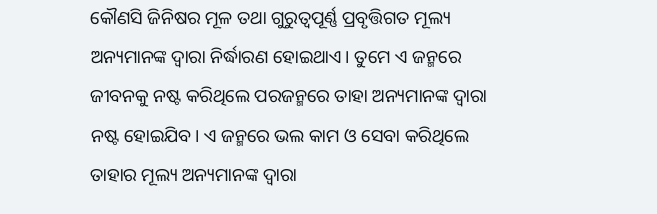କୌଣସି ଜିନିଷର ମୂଳ ତଥା ଗୁରୁତ୍ୱପୂର୍ଣ୍ଣ ପ୍ରବୃତ୍ତିଗତ ମୂଲ୍ୟ ଅନ୍ୟମାନଙ୍କ ଦ୍ୱାରା ନିର୍ଦ୍ଧାରଣ ହୋଇଥାଏ। ତୁମେ ଏ ଜନ୍ମରେ ଜୀବନକୁ ନଷ୍ଟ କରିଥିଲେ ପରଜନ୍ମରେ ତାହା ଅନ୍ୟମାନଙ୍କ ଦ୍ୱାରା ନଷ୍ଟ ହୋଇଯିବ। ଏ ଜନ୍ମରେ ଭଲ କାମ ଓ ସେବା କରିଥିଲେ ତାହାର ମୂଲ୍ୟ ଅନ୍ୟମାନଙ୍କ ଦ୍ୱାରା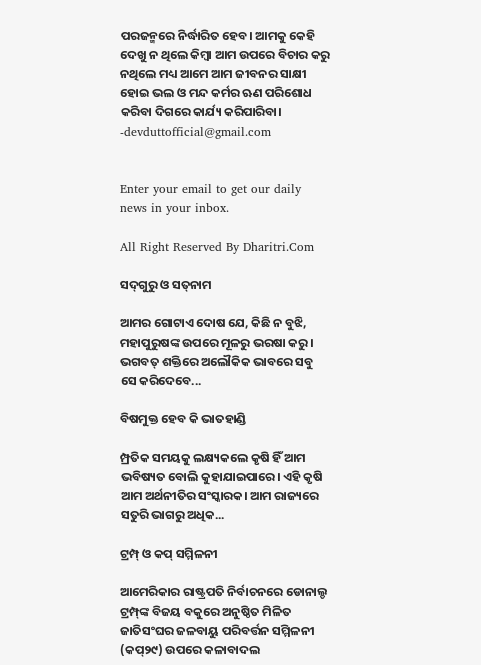ପରଜନ୍ମରେ ନିର୍ଦ୍ଧାରିତ ହେବ। ଆମକୁ କେହି ଦେଖୁ ନ ଥିଲେ କିମ୍ବା ଆମ ଉପରେ ବିଚାର କରୁ ନଥିଲେ ମଧ୍ୟ ଆମେ ଆମ ଜୀବନର ସାକ୍ଷୀ ହୋଇ ଭଲ ଓ ମନ୍ଦ କର୍ମର ଋଣ ପରିଶୋଧ କରିବା ଦିଗରେ କାର୍ଯ୍ୟ କରିପାରିବା।
-devduttofficial@gmail.com


Enter your email to get our daily news in your inbox.

All Right Reserved By Dharitri.Com

ସଦ୍‌ଗୁରୁ ଓ ସତ୍‌ନାମ

ଆମର ଗୋଟାଏ ଦୋଷ ଯେ, କିଛି ନ ବୁଝି, ମହାପୁରୁଷଙ୍କ ଉପରେ ମୂଳରୁ ଭରଷା କରୁ। ଭଗବତ୍‌ ଶକ୍ତିରେ ଅଲୌକିକ ଭାବରେ ସବୁ ସେ କରିଦେବେ...

ବିଷମୁକ୍ତ ହେବ କି ଭାତହାଣ୍ଡି

ମ୍ପ୍ରତିକ ସମୟକୁ ଲକ୍ଷ୍ୟକଲେ କୃଷି ହିଁ ଆମ ଭବିଷ୍ୟତ ବୋଲି କୁହାଯାଇପାରେ। ଏହି କୃଷି ଆମ ଅର୍ଥନୀତିର ସଂସ୍କାରକ। ଆମ ରାଜ୍ୟରେ ସତୁରି ଭାଗରୁ ଅଧିକ...

ଟ୍ରମ୍ପ୍‌ ଓ କପ୍‌ ସମ୍ମିଳନୀ

ଆମେରିକାର ରାଷ୍ଟ୍ରପତି ନିର୍ବାଚନରେ ଡୋନାଲ୍ଡ ଟ୍ରମ୍ପ୍‌ଙ୍କ ବିଜୟ ବକୁରେ ଅନୁଷ୍ଠିତ ମିଳିତ ଜାତିସଂଘର ଜଳବାୟୁ ପରିବର୍ତ୍ତନ ସମ୍ମିଳନୀ (କପ୍‌୨୯) ଉପରେ କଳାବାଦଲ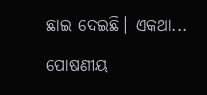ଛାଇ ଦେଇଛି। ଏକଥା...

ପୋଷଣୀୟ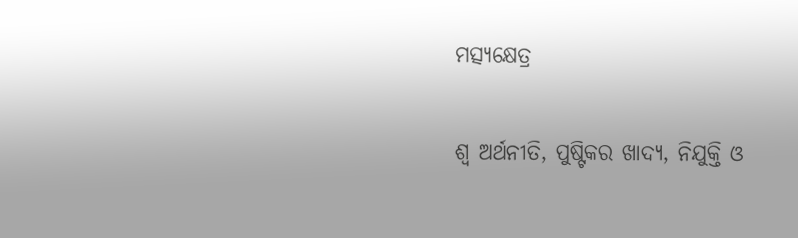ମତ୍ସ୍ୟକ୍ଷେତ୍ର

ଶ୍ୱ ଅର୍ଥନୀତି, ପୁଷ୍ଟିକର ଖାଦ୍ୟ, ନିଯୁକ୍ତି ଓ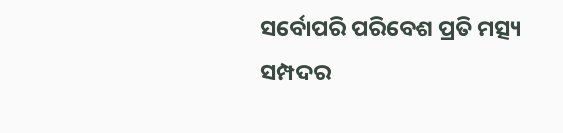ସର୍ବୋପରି ପରିବେଶ ପ୍ରତି ମତ୍ସ୍ୟ ସମ୍ପଦର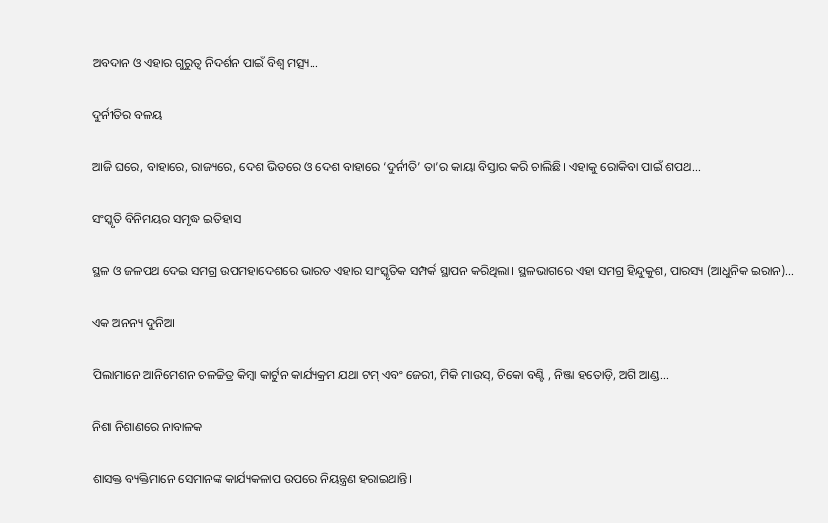ଅବଦାନ ଓ ଏହାର ଗୁରୁତ୍ୱ ନିଦର୍ଶନ ପାଇଁ ବିଶ୍ୱ ମତ୍ସ୍ୟ...

ଦୁର୍ନୀତିର ବଳୟ

ଆଜି ଘରେ, ବାହାରେ, ରାଜ୍ୟରେ, ଦେଶ ଭିତରେ ଓ ଦେଶ ବାହାରେ ‘ଦୁର୍ନୀତି’ ତା’ର କାୟା ବିସ୍ତାର କରି ଚାଲିଛି। ଏହାକୁ ରୋକିବା ପାଇଁ ଶପଥ...

ସଂସ୍କୃତି ବିନିମୟର ସମୃଦ୍ଧ ଇତିହାସ

ସ୍ଥଳ ଓ ଜଳପଥ ଦେଇ ସମଗ୍ର ଉପମହାଦେଶରେ ଭାରତ ଏହାର ସାଂସ୍କୃତିକ ସମ୍ପର୍କ ସ୍ଥାପନ କରିଥିଲା। ସ୍ଥଳଭାଗରେ ଏହା ସମଗ୍ର ହିନ୍ଦୁକୁଶ, ପାରସ୍ୟ (ଆଧୁନିକ ଇରାନ)...

ଏକ ଅନନ୍ୟ ଦୁନିଆ

ପିଲାମାନେ ଆନିମେଶନ ଚଳଚ୍ଚିତ୍ର କିମ୍ବା କାର୍ଟୁନ କାର୍ଯ୍ୟକ୍ରମ ଯଥା ଟମ୍‌ ଏବଂ ଜେରୀ, ମିକି ମାଉସ୍‌, ଚିକୋ ବଣ୍ଟି , ନିଞ୍ଜା ହତୋଡ଼ି, ଅଗି ଆଣ୍ଡ...

ନିଶା ନିଶାଣରେ ନାବାଳକ

ଶାସକ୍ତ ବ୍ୟକ୍ତିମାନେ ସେମାନଙ୍କ କାର୍ଯ୍ୟକଳାପ ଉପରେ ନିୟନ୍ତ୍ରଣ ହରାଇଥାନ୍ତି।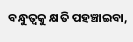ବନ୍ଧୁତ୍ୱକୁ କ୍ଷତି ପହଞ୍ଚାଇବା,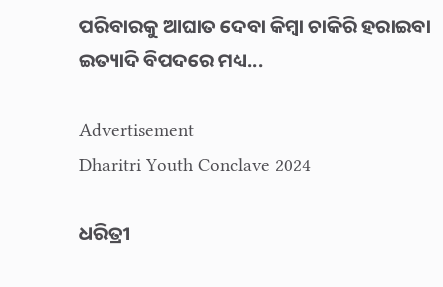ପରିବାରକୁ ଆଘାତ ଦେବା କିମ୍ବା ଚାକିରି ହରାଇବା ଇତ୍ୟାଦି ବିପଦରେ ମଧ୍ୟ...

Advertisement
Dharitri Youth Conclave 2024

ଧରିତ୍ରୀ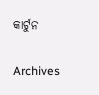କାର୍ଟୁନ

Archives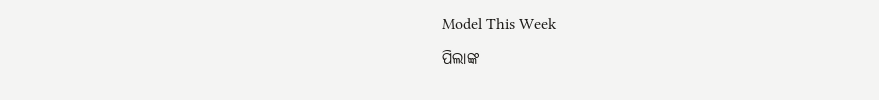Model This Week

ପିଲାଙ୍କ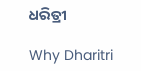ଧରିତ୍ରୀ

Why Dharitri